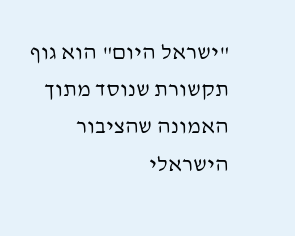"ישראל היום" הוא גוף תקשורת שנוסד מתוך האמונה שהציבור הישראלי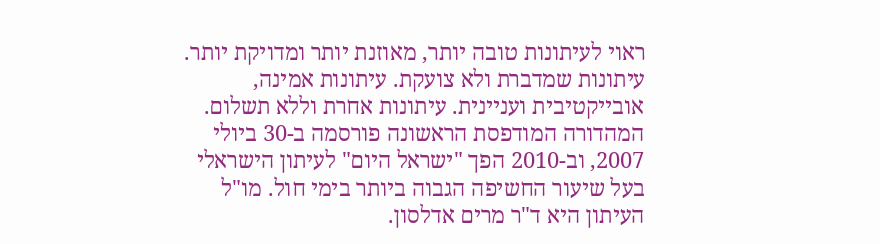ראוי לעיתונות טובה יותר, מאוזנת יותר ומדויקת יותר. עיתונות שמדברת ולא צועקת. עיתונות אמינה, אובייקטיבית ועניינית. עיתונות אחרת וללא תשלום. המהדורה המודפסת הראשונה פורסמה ב-30 ביולי 2007, וב-2010 הפך "ישראל היום" לעיתון הישראלי בעל שיעור החשיפה הגבוה ביותר בימי חול. מו"ל העיתון היא ד"ר מרים אדלסון.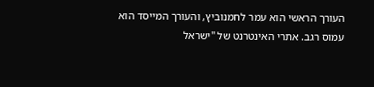העורך הראשי הוא עמר לחמנוביץ, והעורך המייסד הוא עמוס רגב. אתרי האינטרנט של "ישראל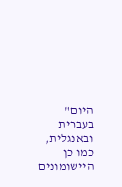היום" בעברית ובאנגלית, כמו כן היישומונים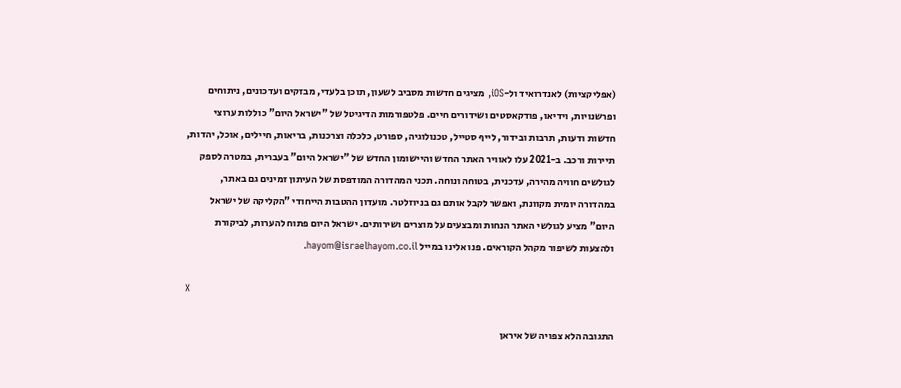(אפליקציות) לאנדרואיד ול-iOS, מציגים חדשות מסביב לשעון, תוכן בלעדי, מבזקים ועדכונים, ניתוחים ופרשנויות, וידיאו, פודקאסטים ושידורים חיים. פלטפורמות הדיגיטל של "ישראל היום" כוללות ערוצי חדשות ודעות, תרבות ובידור, לייף סטייל, טכנולוגיה, ספורט, כלכלה וצרכנות, בריאות, חיילים, אוכל, יהדות, תיירות ורכב. ב-2021 עלו לאוויר האתר החדש והיישומון החדש של "ישראל היום" בעברית, במטרה לספק לגולשים חוויה מהירה, עדכנית, בטוחה ונוחה. תכני המהדורה המודפסת של העיתון זמינים גם באתר, במהדורה יומית מקוונת, ואפשר לקבל אותם גם בניוזלטר. מועדון ההטבות הייחודי "הקליקה של ישראל היום" מציע לגולשי האתר הנחות ומבצעים על מוצרים ושירותים. ישראל היום פתוח להערות, לביקורת ולהצעות לשיפור מקהל הקוראים. פנו אלינו במייל hayom@israelhayom.co.il.

X

התגובה הלא צפויה של איראן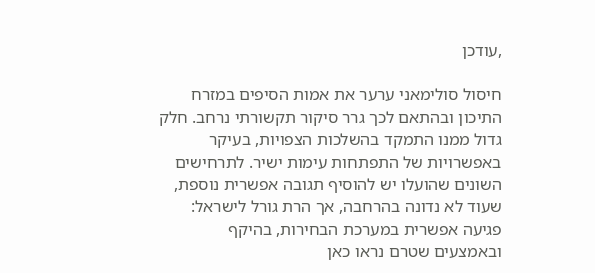,עודכן

חיסול סולימאני ערער את אמות הסיפים במזרח התיכון ובהתאם לכך גרר סיקור תקשורתי נרחב. חלק גדול ממנו התמקד בהשלכות הצפויות, בעיקר באפשרויות של התפתחות עימות ישיר. לתרחישים השונים שהועלו יש להוסיף תגובה אפשרית נוספת, שעוד לא נדונה בהרחבה, אך הרת גורל לישראל: פגיעה אפשרית במערכת הבחירות, בהיקף ובאמצעים שטרם נראו כאן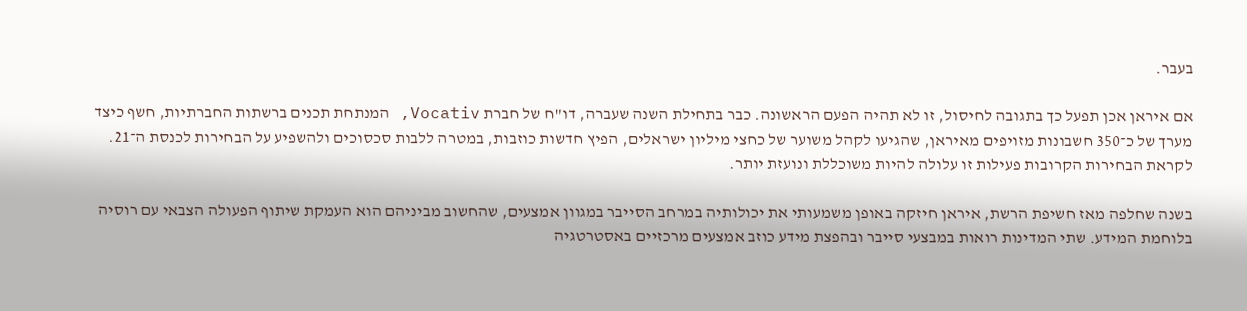בעבר.

אם איראן אכן תפעל כך בתגובה לחיסול, זו לא תהיה הפעם הראשונה. כבר בתחילת השנה שעברה, דו"ח של חברת Vocativ, המנתחת תכנים ברשתות החברתיות, חשף כיצד מערך של כ־350 חשבונות מזויפים מאיראן, שהגיעו לקהל משוער של כחצי מיליון ישראלים, הפיץ חדשות כוזבות, במטרה ללבות סכסוכים ולהשפיע על הבחירות לכנסת ה־21. לקראת הבחירות הקרובות פעילות זו עלולה להיות משוכללת ונועזת יותר.

בשנה שחלפה מאז חשיפת הרשת, איראן חיזקה באופן משמעותי את יכולותיה במרחב הסייבר במגוון אמצעים, שהחשוב מביניהם הוא העמקת שיתוף הפעולה הצבאי עם רוסיה בלוחמת המידע. שתי המדינות רואות במבצעי סייבר ובהפצת מידע כוזב אמצעים מרכזיים באסטרטגיה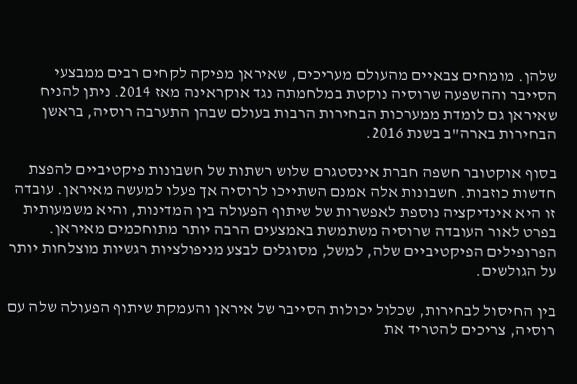שלהן. מומחים צבאיים מהעולם מעריכים, שאיראן מפיקה לקחים רבים ממבצעי הסייבר וההשפעה שרוסיה נוקטת במלחמתה נגד אוקראינה מאז 2014. ניתן להניח שאיראן גם לומדת ממערכות הבחירות הרבות בעולם שבהן התערבה רוסיה, בראשן הבחירות בארה"ב בשנת 2016.

בסוף אוקטובר חשפה חברת אינסטגרם שלוש רשתות של חשבונות פיקטיביים להפצת חדשות כוזבות. חשבונות אלה אמנם השתייכו לרוסיה אך פעלו למעשה מאיראן. עובדה זו היא אינדיקציה נוספת לאפשרות של שיתוף הפעולה בין המדינות, והיא משמעותית בפרט לאור העובדה שרוסיה משתמשת באמצעים הרבה יותר מתוחכמים מאיראן. הפרופילים הפיקטיביים שלה, למשל, מסוגלים לבצע מניפולציות רגשיות מוצלחות יותר על הגולשים.

בין החיסול לבחירות, שכלול יכולות הסייבר של איראן והעמקת שיתוף הפעולה שלה עם רוסיה, צריכים להטריד את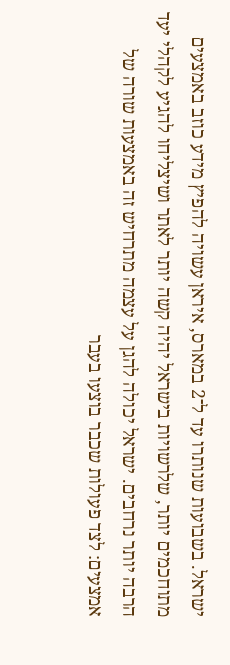ישראל. בשבועות שנותרו עד ל־2 במארס, איראן עשויה להפיץ מידע כוזב באמצעים מתוחכמים יותר, שלרשויות בישראל יהיה קשה יותר לאתר ושיצליחו להגיע לקהלי יעד הרבה יותר נרחבים. ישראל יכולה להגן על עצמה מתרחיש זה באמצעות שורה של אמצעים: לצד פעולות שכבר בוצעו בעבר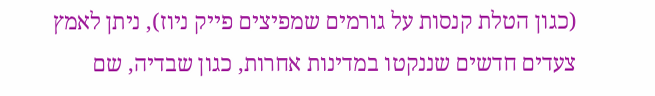(כגון הטלת קנסות על גורמים שמפיצים פייק ניוז), ניתן לאמץ צעדים חדשים שננקטו במדינות אחרות, כגון שבדיה, שם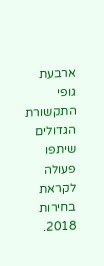ארבעת גופי התקשורת הגדולים שיתפו פעולה לקראת בחירות 2018.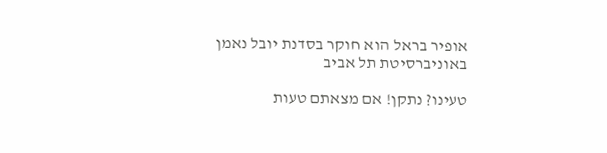אופיר בראל הוא חוקר בסדנת יובל נאמן באוניברסיטת תל אביב

טעינו? נתקן! אם מצאתם טעות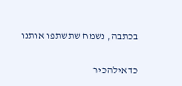בכתבה, נשמח שתשתפו אותנו

כדאילהכיר